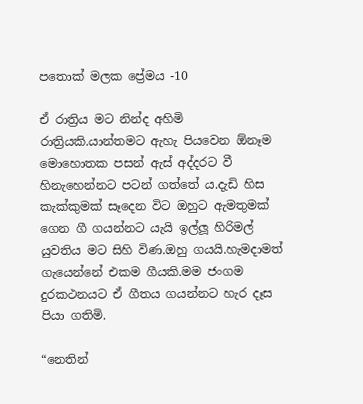පතොක් මලක ප්‍රේමය -10

ඒ රාත්‍රිය මට නින්ද අහිමි රාත්‍රියකි.යාන්තමට ඇහැ පියවෙන ඕනෑම මොහොතක පසන් ඇස් අද්දරට වී හිනැහෙන්නට පටන් ගත්තේ ය.දැඩි හිස කැක්කුමක් සෑදෙන විට ඔහුට ඇමතුමක් ගෙන ගී ගයන්නට යැයි ඉල්ලූ හිරිමල් යුවතිය මට සිහි විණ.ඔහු ගයයි.හැමදාමත් ගැයෙන්නේ එකම ගීයකි.මම ජංගම දුරකථනයට ඒ ගීතය ගයන්නට හැර දෑස පියා ගතිමි.

“නෙතින්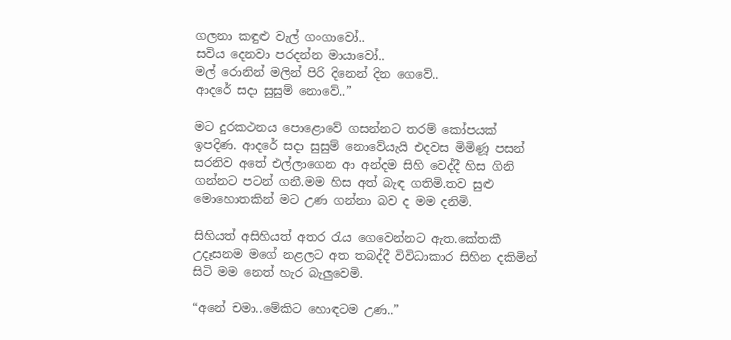ගලනා කඳුළු වැල් ගංගාවෝ..
සවිය දෙනවා පරදන්න මායාවෝ..
මල් රොනින් මලින් පිරි දිනෙන් දින ගෙවේ..
ආදරේ සදා සුසුම් නොවේ..”

මට දුරකථනය පොළොවේ ගසන්නට තරම් කෝපයක් ඉපදිණ. ආදරේ සදා සුසුම් නොවේයැයි එදවස මිමිණූ පසන් සරනිව අතේ එල්ලාගෙන ආ අන්දම සිහි වෙද්දී හිස ගිනි ගන්නට පටන් ගනී.මම හිස අත් බැඳ ගතිමි.තව සුළු මොහොතකින් මට උණ ගන්නා බව ද මම දනිමි.

සිහියත් අසිහියත් අතර රැය ගෙවෙන්නට ඇත.කේතකී උදෑසනම මගේ නළලට අත තබද්දී විවිධාකාර සිහින දකිමින් සිටි මම නෙත් හැර බැලුවෙමි.

“අනේ චමා..මේකිට හොඳටම උණ..”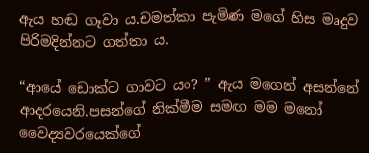ඇය හඬ ගෑවා ය.චමත්කා පැමිණ මගේ හිස මෘදුව පිරිමදින්නට ගත්තා ය.

“ආයේ ඩොක්ට ගාවට යං? ” ඇය මගෙන් අසන්නේ ආදරයෙනි.පසන්ගේ නික්මීම සමඟ මම මනෝ වෛද්‍යවරයෙක්ගේ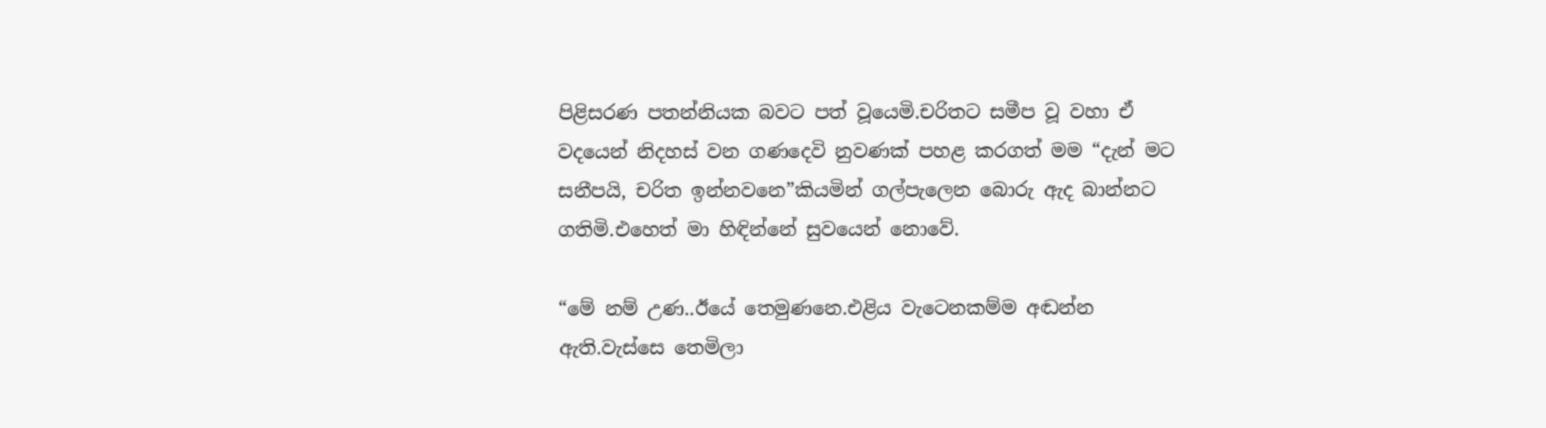පිළිසරණ පතන්නියක බවට පත් වූයෙමි.චරිතට සමීප වූ වහා ඒ වදයෙන් නිදහස් වන ගණදෙවි නුවණක් පහළ කරගත් මම “දැන් මට සනීපයි, චරිත ඉන්නවනෙ”කියමින් ගල්පැලෙන බොරු ඇද බාන්නට ගතිමි.එහෙත් මා හිඳින්නේ සුවයෙන් නොවේ.

“මේ නම් උණ..ඊයේ තෙමුණනෙ.එළිය වැටෙනකම්ම අඬන්න ඇති.වැස්සෙ තෙමිලා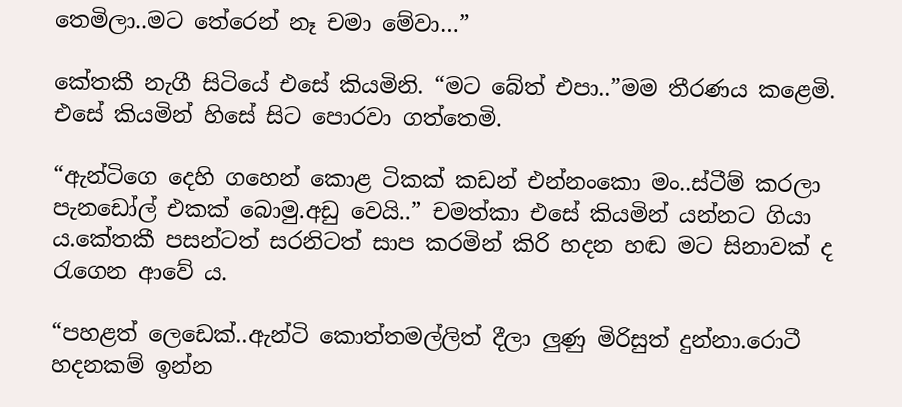තෙමිලා..මට තේරෙන් නෑ චමා මේවා…”

කේතකී නැගී සිටියේ එසේ කියමිනි. “මට බේත් එපා..”මම තීරණය කළෙමි. එසේ කියමින් හිසේ සිට පොරවා ගත්තෙමි.

“ඇන්ටිගෙ දෙහි ගහෙන් කොළ ටිකක් කඩන් එන්නංකො මං..ස්ටීම් කරලා පැනඩෝල් එකක් බොමු.අඩු වෙයි..” චමත්කා එසේ කියමින් යන්නට ගියා ය.කේතකී පසන්ටත් සරනිටත් සාප කරමින් කිරි හදන හඬ මට සිනාවක් ද රැගෙන ආවේ ය.

“පහළත් ලෙඩෙක්..ඇන්ටි කොත්තමල්ලිත් දීලා ලුණු මිරිසුත් දුන්නා.රොටී හදනකම් ඉන්න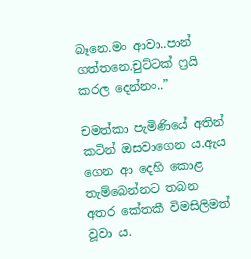බෑනෙ.මං ආවා..පාන් ගත්තනෙ.චුට්ටක් ෆ්‍රයි කරල දෙන්නං..”

චමත්කා පැමිණියේ අතින් කටින් ඔසවාගෙන ය.ඇය ගෙන ආ දෙහි කොළ තැම්බෙන්නට තබන අතර කේතකී විමසිලිමත් වූවා ය.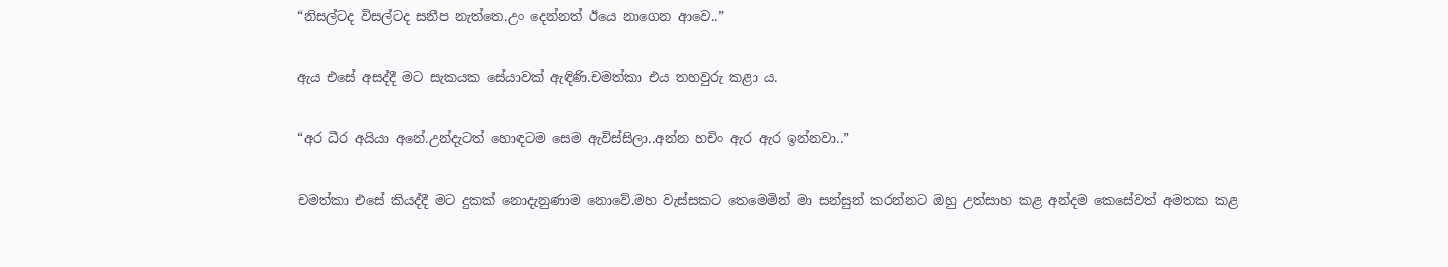“නිසල්ටද විසල්ටද සනීප නැත්තෙ.උං දෙන්නත් ඊයෙ නාගෙන ආවෙ..”

ඇය එසේ අසද්දී මට සැකයක සේයාවක් ඇඳිණි.චමත්කා එය තහවුරු කළා ය.

“අර ධීර අයියා අනේ.උන්දැටත් හොඳටම සෙම ඇවිස්සිලා..අන්න හචිං ඇර ඇර ඉන්නවා..”

චමත්කා එසේ කියද්දී මට දුකක් නොදැනුණාම නොවේ.මහ වැස්සකට තෙමෙමින් මා සන්සුන් කරන්නට ඔහු උත්සාහ කළ අන්දම කෙසේවත් අමතක කළ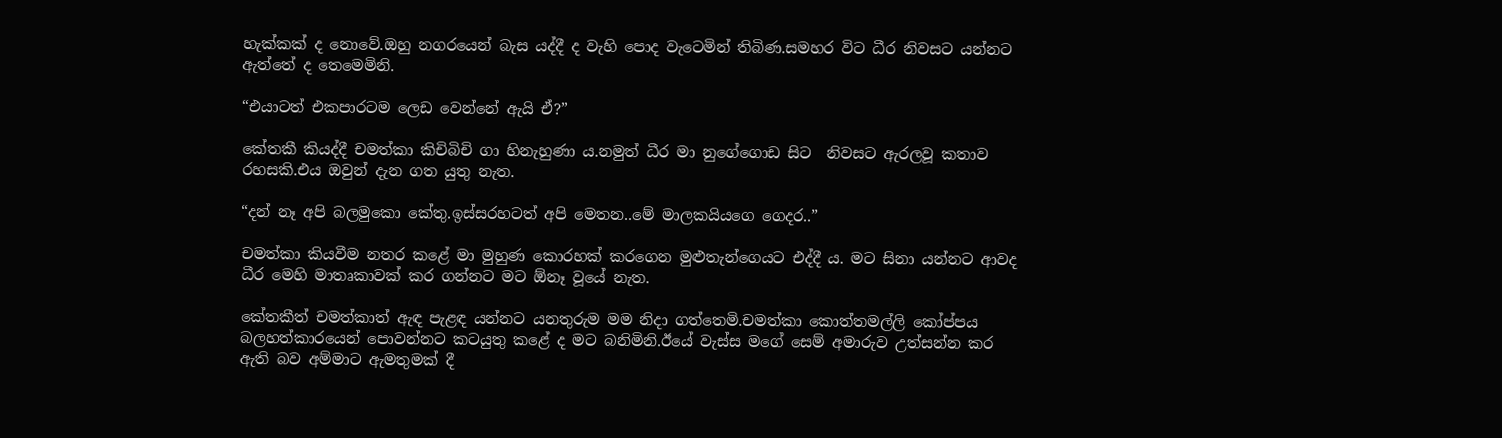හැක්කක් ද නොවේ.ඔහු නගරයෙන් බැස යද්දී ද වැහි පොද වැටෙමින් තිබිණ.සමහර විට ධීර නිවසට යන්නට ඇත්තේ ද තෙමෙමිනි.

“එයාටත් එකපාරටම ලෙඩ වෙන්නේ ඇයි ඒ?”

කේතකී කියද්දී චමත්කා කිචිබිචි ගා හිනැහුණා ය.නමුත් ධීර මා නුගේගොඩ සිට  නිවසට ඇරලවූ කතාව රහසකි.එය ඔවුන් දැන ගත යුතු නැත.

“දන් නෑ අපි බලමුකො කේතු.ඉස්සරහටත් අපි මෙතන..මේ මාලකයියගෙ ගෙදර..”

චමත්කා කියවීම නතර කළේ මා මුහුණ කොරහක් කරගෙන මුළුතැන්ගෙයට එද්දී ය. මට සිනා යන්නට ආවද ධීර මෙහි මාතෘකාවක් කර ගන්නට මට ඕනෑ වූයේ නැත.

කේතකීත් චමත්කාත් ඇඳ පැළඳ යන්නට යනතුරුම මම නිදා ගත්තෙමි.චමත්කා කොත්තමල්ලි කෝප්පය බලහත්කාරයෙන් පොවන්නට කටයුතු කළේ ද මට බනිමිනි.ඊයේ වැස්ස මගේ සෙම් අමාරුව උත්සන්න කර ඇති බව අම්මාට ඇමතුමක් දී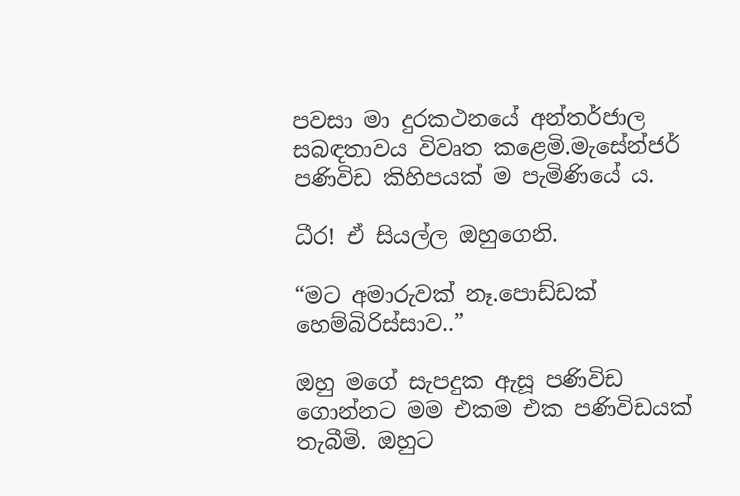පවසා මා දුරකථනයේ අන්තර්ජාල සබඳතාවය විවෘත කළෙමි.මැසේන්ජර් පණිවිඩ කිහිපයක් ම පැමිණියේ ය.

ධීර! ඒ සියල්ල ඔහුගෙනි.

“මට අමාරුවක් නෑ.පොඩ්ඩක් හෙම්බිරිස්සාව..”

ඔහු මගේ සැපදුක ඇසූ පණිවිඩ ගොන්නට මම එකම එක පණිවිඩයක් තැබීමි. ඔහුට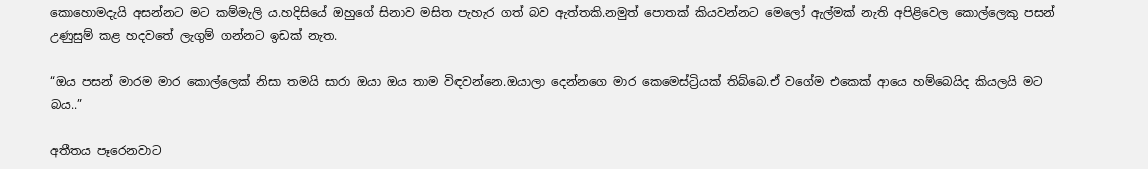කොහොමදැයි අසන්නට මට කම්මැලි ය.හදිසියේ ඔහුගේ සිනාව මසිත පැහැර ගත් බව ඇත්තකි.නමුත් පොතක් කියවන්නට මෙලෝ ඇල්මක් නැති අපිළිවෙල කොල්ලෙකු පසන් උණුසුම් කළ හදවතේ ලැගුම් ගන්නට ඉඩක් නැත.

“ඔය පසන් මාරම මාර කොල්ලෙක් නිසා තමයි සාරා ඔයා ඔය තාම විඳවන්නෙ.ඔයාලා දෙන්නගෙ මාර කෙමෙස්ට්‍රියක් තිබ්බෙ.ඒ වගේම එකෙක් ආයෙ හම්බෙයිද කියලයි මට බය..”

අතීතය පෑරෙනවාට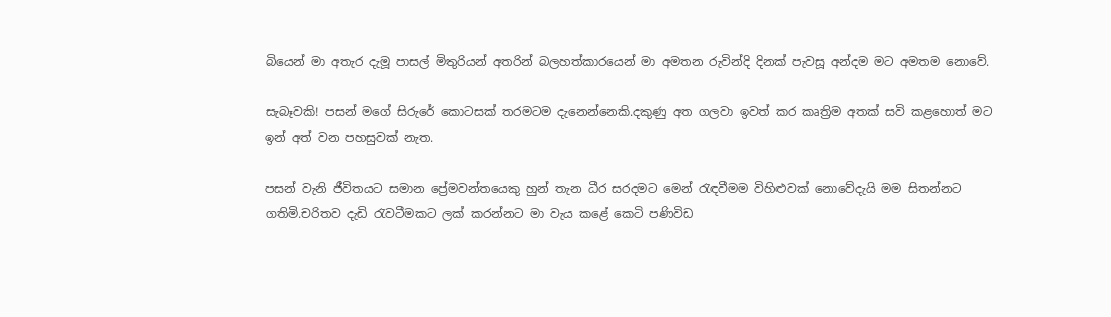බියෙන් මා අතැර දැමූ පාසල් මිතුරියන් අතරින් බලහත්කාරයෙන් මා අමතන රුවින්දි දිනක් පැවසූ අන්දම මට අමතම නොවේ.

සැබෑවකි! පසන් මගේ සිරුරේ කොටසක් තරමටම දැනෙන්නෙකි.දකුණු අත ගලවා ඉවත් කර කෘත්‍රිම අතක් සවි කළහොත් මට ඉන් අත් වන පහසුවක් නැත.

පසන් වැනි ජීවිතයට සමාන ප්‍රේමවන්තයෙකු හුන් තැන ධීර සරදමට මෙන් රැඳවීමම විහිළුවක් නොවේදැයි මම සිතන්නට ගතිමි.චරිතව දැඩි රැවටීමකට ලක් කරන්නට මා වැය කළේ කෙටි පණිවිඩ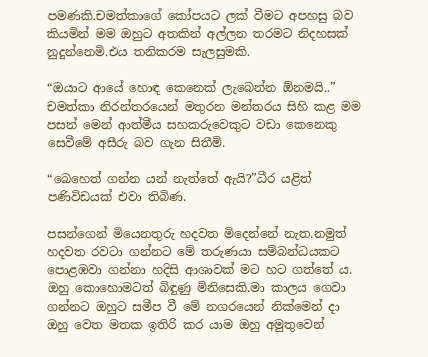පමණකි.චමත්කාගේ කෝපයට ලක් වීමට අපහසු බව කියමින් මම ඔහුට අතකින් අල්ලන තරමට නිදහසක් නුදුන්නෙමි.එය තනිකරම සැලසුමකි.

“ඔයාට ආයේ හොඳ කෙනෙක් ලැබෙන්න ඕනමයි..” චමත්කා නිරන්තරයෙන් මතුරන මන්තරය සිහි කළ මම පසන් මෙන් ආත්මීය සහකරුවෙකුට වඩා කෙනෙකු සෙවීමේ අසීරු බව ගැන සිතීමි.

“බෙහෙත් ගන්න යන් නැත්තේ ඇයි?”ධීර යළිත් පණිවිඩයක් එවා තිබිණ.

පසන්ගෙන් මියෙනතුරු හදවත මිදෙන්නේ නැත.නමුත් හදවත රවටා ගන්නට මේ තරුණයා සම්බන්ධයකට පොළඹවා ගන්නා හදිසි ආශාවක් මට හට ගත්තේ ය. ඔහු කොහොමටත් බිඳුණු මිනිසෙකි.මා කාලය ගෙවා ගන්නට ඔහුට සමීප වී මේ නගරයෙන් නික්මෙන් දා ඔහු වෙත මතක ඉතිරි කර යාම ඔහු අමුතුවෙන්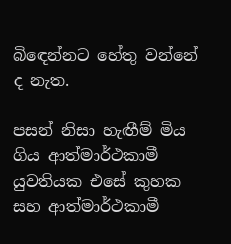බිඳෙන්නට හේතු වන්නේ ද නැත.

පසන් නිසා හැඟීම් මිය ගිය ආත්මාර්ථකාමී යුවතියක එසේ කුහක සහ ආත්මාර්ථකාමී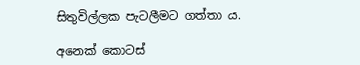සිතුවිල්ලක පැටලීමට ගත්තා ය.

අනෙක් කොටස්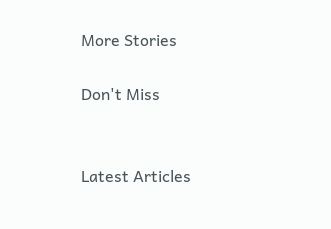More Stories

Don't Miss


Latest Articles